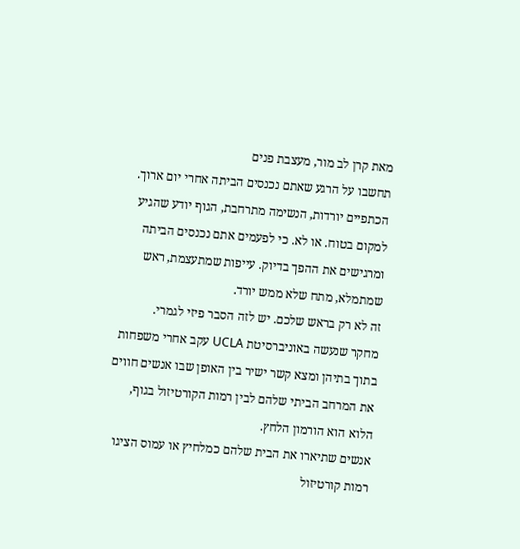מאת קרן לב מור, מעצבת פנים
תחשבו על הרגע שאתם נכנסים הביתה אחרי יום ארוך. הכתפיים יורדות, הנשימה מתרחבת, הגוף יודע שהגיע למקום בטוח. או לא. כי לפעמים אתם נכנסים הביתה ומרגישים את ההפך בדיוק. עייפות שמתעצמת, ראש שמתמלא, מתח שלא ממש יורד.
זה לא רק בראש שלכם. יש לזה הסבר פיזי לגמרי.
מחקר שנעשה באוניברסיטת UCLA עקב אחרי משפחות בתוך בתיהן ומצא קשר ישיר בין האופן שבו אנשים חווים את המרחב הביתי שלהם לבין רמות הקורטיזול בגוף, הלוא הוא הורמון הלחץ.
אנשים שתיארו את הבית שלהם כמלחיץ או עמוס הציגו רמות קורטיזול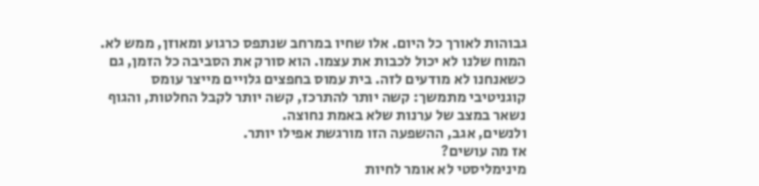גבוהות לאורך כל היום. אלו שחיו במרחב שנתפס כרגוע ומאוזן, ממש לא.
המוח שלנו לא יכול לכבות את עצמו. הוא סורק את הסביבה כל הזמן, גם כשאנחנו לא מודעים לזה. בית עמוס בחפצים גלויים מייצר עומס קוגניטיבי מתמשך: קשה יותר להתרכז, קשה יותר לקבל החלטות, והגוף נשאר במצב של ערנות שלא באמת נחוצה.
ולנשים, אגב, ההשפעה הזו מורגשת אפילו יותר.
אז מה עושים?
מינימליסטי לא אומר לחיות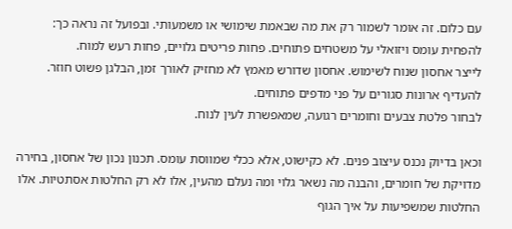עם כלום. זה אומר לשמור רק את מה שבאמת שימושי או משמעותי. ובפועל זה נראה כך:
להפחית עומס ויזואלי על משטחים פתוחים. פחות פריטים גלויים, פחות רעש למוח.
לייצר אחסון שנוח לשימוש. אחסון שדורש מאמץ לא מחזיק לאורך זמן, הבלגן פשוט חוזר.
להעדיף ארונות סגורים על פני מדפים פתוחים.
לבחור פלטת צבעים וחומרים רגועה, שמאפשרת לעין לנוח.

וכאן בדיוק נכנס עיצוב פנים. לא כקישוט, אלא ככלי שמווסת עומס. תכנון נכון של אחסון, בחירה מדויקת של חומרים, והבנה מה נשאר גלוי ומה נעלם מהעין, אלו לא רק החלטות אסתטיות. אלו החלטות שמשפיעות על איך הגוף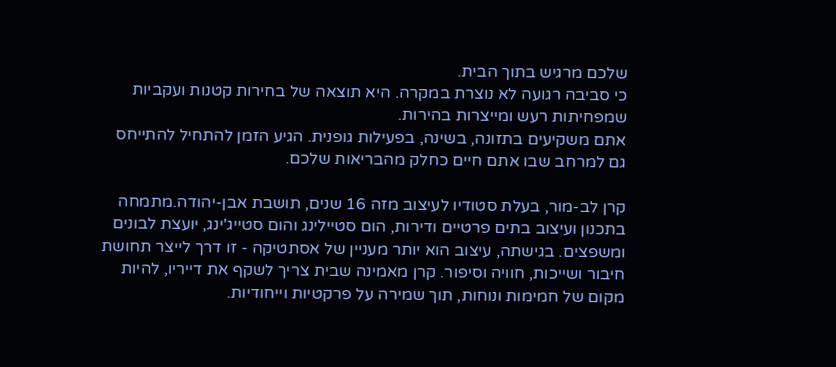שלכם מרגיש בתוך הבית.
כי סביבה רגועה לא נוצרת במקרה. היא תוצאה של בחירות קטנות ועקביות שמפחיתות רעש ומייצרות בהירות.
אתם משקיעים בתזונה, בשינה, בפעילות גופנית. הגיע הזמן להתחיל להתייחס גם למרחב שבו אתם חיים כחלק מהבריאות שלכם.

קרן לב-מור, בעלת סטודיו לעיצוב מזה 16 שנים, תושבת אבן-יהודה.מתמחה בתכנון ועיצוב בתים פרטיים ודירות, הום סטיילינג והום סטייג'ינג, יועצת לבונים ומשפצים. בגישתה, עיצוב הוא יותר מעניין של אסתטיקה - זו דרך לייצר תחושת חיבור ושייכות, חוויה וסיפור. קרן מאמינה שבית צריך לשקף את דייריו, להיות מקום של חמימות ונוחות, תוך שמירה על פרקטיות וייחודיות.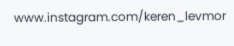www.instagram.com/keren_levmor